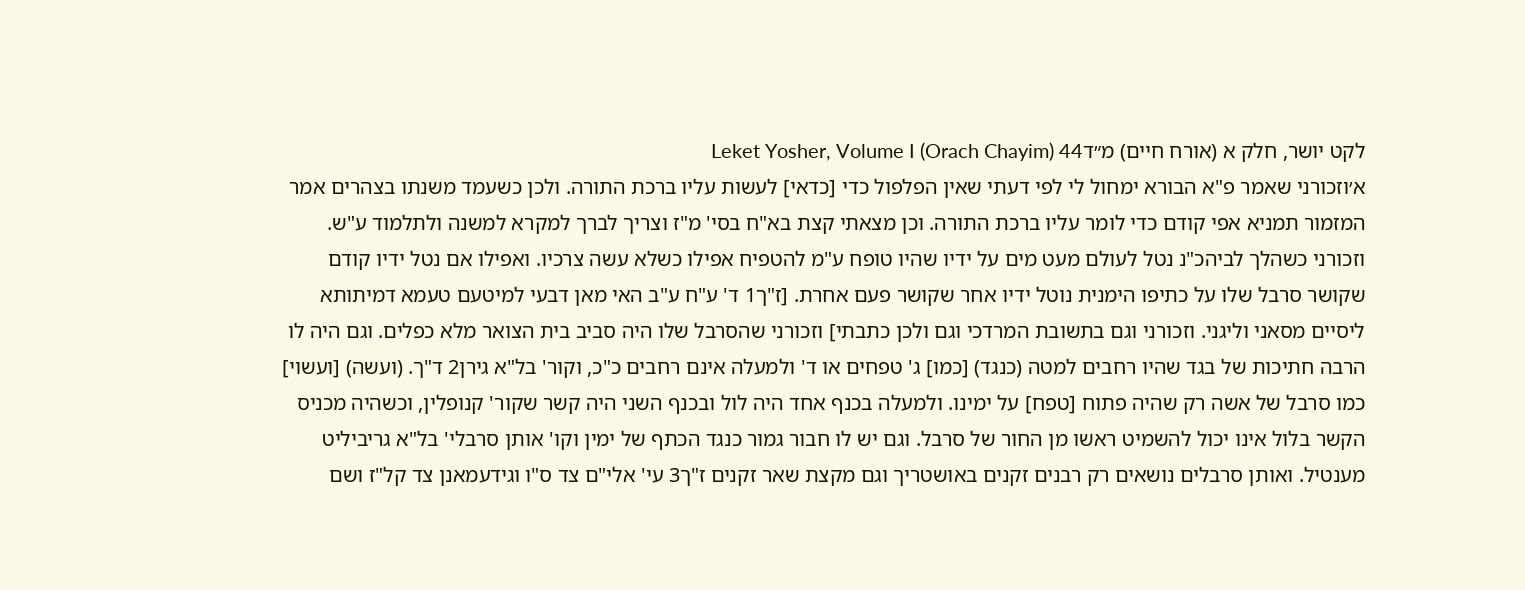לקט יושר, חלק א (אורח חיים) מ״דLeket Yosher, Volume I (Orach Chayim) 44
א׳וזכורני שאמר פ"א הבורא ימחול לי לפי דעתי שאין הפלפול כדי [כדאי] לעשות עליו ברכת התורה. ולכן כשעמד משנתו בצהרים אמר המזמור תמניא אפי קודם כדי לומר עליו ברכת התורה. וכן מצאתי קצת בא"ח בסי' מ"ז וצריך לברך למקרא למשנה ולתלמוד ע"ש. וזכורני כשהלך לביהכ"נ נטל לעולם מעט מים על ידיו שהיו טופח ע"מ להטפיח אפילו כשלא עשה צרכיו. ואפילו אם נטל ידיו קודם שקושר סרבל שלו על כתיפו הימנית נוטל ידיו אחר שקושר פעם אחרת. [ז"ך1 ד' ע"ח ע"ב האי מאן דבעי למיטעם טעמא דמיתותא ליסיים מסאני וליגני. וזכורני וגם בתשובת המרדכי וגם ולכן כתבתי] וזכורני שהסרבל שלו היה סביב בית הצואר מלא כפלים. וגם היה לו הרבה חתיכות של בגד שהיו רחבים למטה (כנגד) [כמו] ג' טפחים או ד' ולמעלה אינם רחבים כ"כ, וקור' בל"א גירן2 ד"ך. (ועשה) [ועשוי] כמו סרבל של אשה רק שהיה פתוח [טפח] על ימינו. ולמעלה בכנף אחד היה לול ובכנף השני היה קשר שקור' קנופלין, וכשהיה מכניס הקשר בלול אינו יכול להשמיט ראשו מן החור של סרבל. וגם יש לו חבור גמור כנגד הכתף של ימין וקו' אותן סרבלי' בל"א גריביליט מענטיל. ואותן סרבלים נושאים רק רבנים זקנים באושטריך וגם מקצת שאר זקנים ז"ך3 עי' אלי"ם צד ס"ו וגידעמאנן צד קל"ז ושם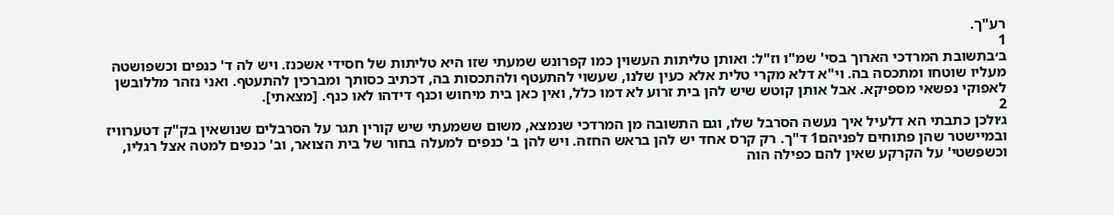רע"ך.
1
ב׳בתשובת המרדכי הארוך בסי' שמ"ו וז"ל: ואותן טליתות העשוין כמו קפרונש שמעתי שזו היא טליתות של חסידי אשכנז. ויש לה ד' כנפים וכשפושטה מעליו שוטחו ומתכסה בה. וי"א דלא מקרי טלית אלא כעין שלנו, שעשוי להתעטף ולהתכסות בה, דכתיב כסותך ומברכין להתעטף. ואני נזהר מללובשן לאפוקי נפשאי מספיקא. אבל אותן קוטש שיש להן בית זרוע לא דמו כלל, ואין כאן בית מיחוש וכנף דידהו לאו כנף. [מצאתי].
2
ג׳ולכן כתבתי הא דלעיל איך נעשה הסרבל שלו, וגם התשובה מן המרדכי שנמצא, משום ששמעתי שיש קורין תגר על הסרבלים שנושאין בק"ק דטערוויז ובמיישטר שהן פתוחים לפניהם1 ד"ך. רק קרס אחד יש להן בראש החזה. ויש להן ב' כנפים למעלה בחור של בית הצואר, וב' כנפים למטה אצל רגליו, וכשפשטי' על הקרקע שאין להם כפילה הוה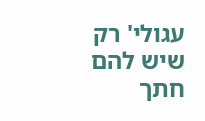עגולי' רק שיש להם חתך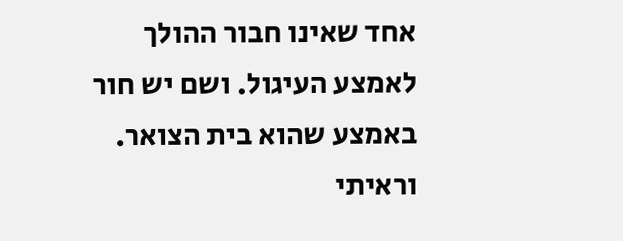אחד שאינו חבור ההולך לאמצע העיגול. ושם יש חור באמצע שהוא בית הצואר. וראיתי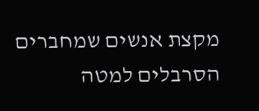מקצת אנשים שמחברים הסרבלים למטה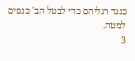כנגד רגליהם כדי לבטל הב' כנפים למטה.
3